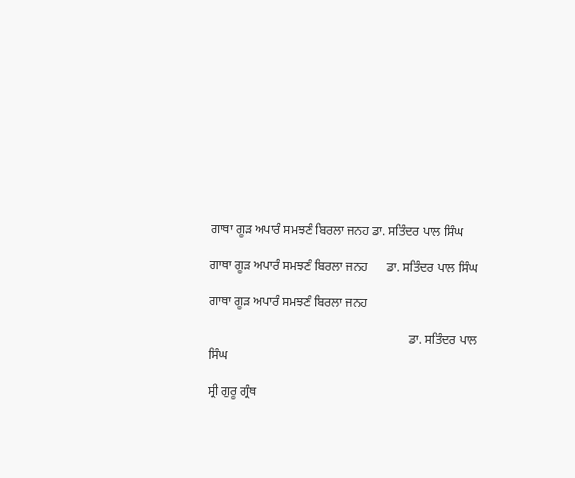ਗਾਥਾ ਗੂੜ ਅਪਾਰੰ ਸਮਝਣੰ ਬਿਰਲਾ ਜਨਹ ਡਾ. ਸਤਿੰਦਰ ਪਾਲ ਸਿੰਘ

ਗਾਥਾ ਗੂੜ ਅਪਾਰੰ ਸਮਝਣੰ ਬਿਰਲਾ ਜਨਹ      ਡਾ. ਸਤਿੰਦਰ ਪਾਲ ਸਿੰਘ

ਗਾਥਾ ਗੂੜ ਅਪਾਰੰ ਸਮਝਣੰ ਬਿਰਲਾ ਜਨਹ

                                                                ਡਾ. ਸਤਿੰਦਰ ਪਾਲ ਸਿੰਘ

ਸ੍ਰੀ ਗੁਰੂ ਗ੍ਰੰਥ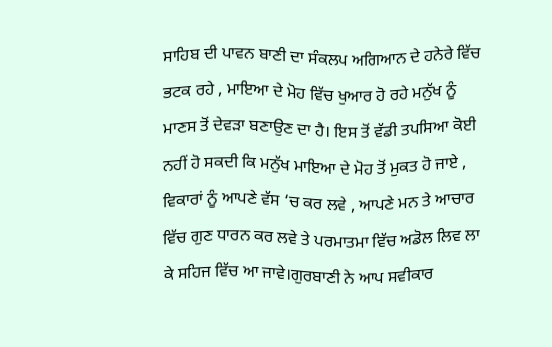ਸਾਹਿਬ ਦੀ ਪਾਵਨ ਬਾਣੀ ਦਾ ਸੰਕਲਪ ਅਗਿਆਨ ਦੇ ਹਨੇਰੇ ਵਿੱਚ ਭਟਕ ਰਹੇ , ਮਾਇਆ ਦੇ ਮੋਹ ਵਿੱਚ ਖੁਆਰ ਹੋ ਰਹੇ ਮਨੁੱਖ ਨੂੰ ਮਾਣਸ ਤੋਂ ਦੇਵੜਾ ਬਣਾਉਣ ਦਾ ਹੈ। ਇਸ ਤੋਂ ਵੱਡੀ ਤਪਸਿਆ ਕੋਈ ਨਹੀਂ ਹੋ ਸਕਦੀ ਕਿ ਮਨੁੱਖ ਮਾਇਆ ਦੇ ਮੋਹ ਤੋਂ ਮੁਕਤ ਹੋ ਜਾਏ , ਵਿਕਾਰਾਂ ਨੂੰ ਆਪਣੇ ਵੱਸ ‘ਚ ਕਰ ਲਵੇ , ਆਪਣੇ ਮਨ ਤੇ ਆਚਾਰ ਵਿੱਚ ਗੁਣ ਧਾਰਨ ਕਰ ਲਵੇ ਤੇ ਪਰਮਾਤਮਾ ਵਿੱਚ ਅਡੋਲ ਲਿਵ ਲਾ ਕੇ ਸਹਿਜ ਵਿੱਚ ਆ ਜਾਵੇ।ਗੁਰਬਾਣੀ ਨੇ ਆਪ ਸਵੀਕਾਰ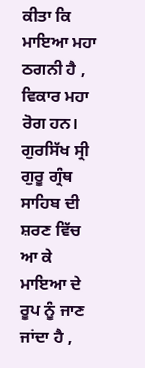ਕੀਤਾ ਕਿ  ਮਾਇਆ ਮਹਾ ਠਗਨੀ ਹੈ , ਵਿਕਾਰ ਮਹਾ ਰੋਗ ਹਨ। ਗੁਰਸਿੱਖ ਸ੍ਰੀ ਗੁਰੂ ਗ੍ਰੰਥ ਸਾਹਿਬ ਦੀ ਸ਼ਰਣ ਵਿੱਚ ਆ ਕੇ ਮਾਇਆ ਦੇ ਰੂਪ ਨੂੰ ਜਾਣ ਜਾਂਦਾ ਹੈ ,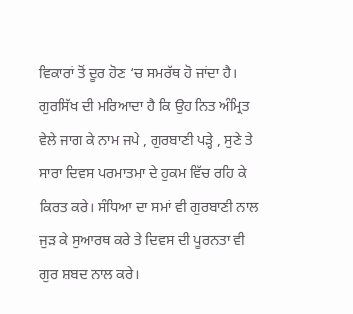ਵਿਕਾਰਾਂ ਤੋਂ ਦੂਰ ਹੋਣ ‘ਚ ਸਮਰੱਥ ਹੋ ਜਾਂਦਾ ਹੈ। ਗੁਰਸਿੱਖ ਦੀ ਮਰਿਆਦਾ ਹੈ ਕਿ ਉਹ ਨਿਤ ਅੰਮ੍ਰਿਤ ਵੇਲੇ ਜਾਗ ਕੇ ਨਾਮ ਜਪੇ , ਗੁਰਬਾਣੀ ਪੜ੍ਹੇ , ਸੁਣੇ ਤੇ ਸਾਰਾ ਦਿਵਸ ਪਰਮਾਤਮਾ ਦੇ ਹੁਕਮ ਵਿੱਚ ਰਹਿ ਕੇ ਕਿਰਤ ਕਰੇ। ਸੰਧਿਆ ਦਾ ਸਮਾਂ ਵੀ ਗੁਰਬਾਣੀ ਨਾਲ ਜੁੜ ਕੇ ਸੁਆਰਥ ਕਰੇ ਤੇ ਦਿਵਸ ਦੀ ਪੂਰਨਤਾ ਵੀ ਗੁਰ ਸ਼ਬਦ ਨਾਲ ਕਰੇ।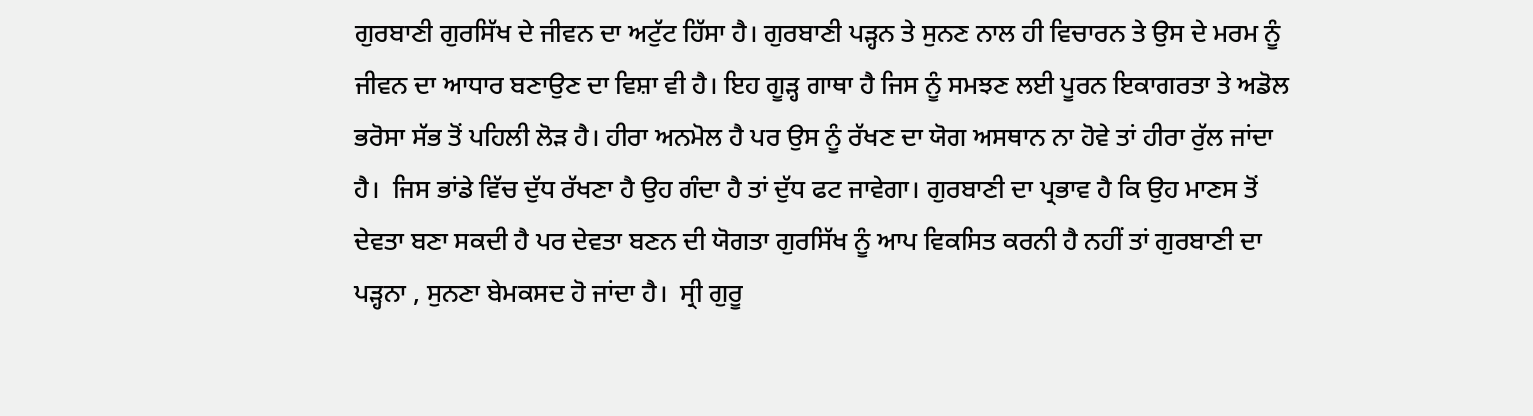ਗੁਰਬਾਣੀ ਗੁਰਸਿੱਖ ਦੇ ਜੀਵਨ ਦਾ ਅਟੁੱਟ ਹਿੱਸਾ ਹੈ। ਗੁਰਬਾਣੀ ਪੜ੍ਹਨ ਤੇ ਸੁਨਣ ਨਾਲ ਹੀ ਵਿਚਾਰਨ ਤੇ ਉਸ ਦੇ ਮਰਮ ਨੂੰ ਜੀਵਨ ਦਾ ਆਧਾਰ ਬਣਾਉਣ ਦਾ ਵਿਸ਼ਾ ਵੀ ਹੈ। ਇਹ ਗੂੜ੍ਹ ਗਾਥਾ ਹੈ ਜਿਸ ਨੂੰ ਸਮਝਣ ਲਈ ਪੂਰਨ ਇਕਾਗਰਤਾ ਤੇ ਅਡੋਲ ਭਰੋਸਾ ਸੱਭ ਤੋਂ ਪਹਿਲੀ ਲੋੜ ਹੈ। ਹੀਰਾ ਅਨਮੋਲ ਹੈ ਪਰ ਉਸ ਨੂੰ ਰੱਖਣ ਦਾ ਯੋਗ ਅਸਥਾਨ ਨਾ ਹੋਵੇ ਤਾਂ ਹੀਰਾ ਰੁੱਲ ਜਾਂਦਾ ਹੈ।  ਜਿਸ ਭਾਂਡੇ ਵਿੱਚ ਦੁੱਧ ਰੱਖਣਾ ਹੈ ਉਹ ਗੰਦਾ ਹੈ ਤਾਂ ਦੁੱਧ ਫਟ ਜਾਵੇਗਾ। ਗੁਰਬਾਣੀ ਦਾ ਪ੍ਰਭਾਵ ਹੈ ਕਿ ਉਹ ਮਾਣਸ ਤੋਂ ਦੇਵਤਾ ਬਣਾ ਸਕਦੀ ਹੈ ਪਰ ਦੇਵਤਾ ਬਣਨ ਦੀ ਯੋਗਤਾ ਗੁਰਸਿੱਖ ਨੂੰ ਆਪ ਵਿਕਸਿਤ ਕਰਨੀ ਹੈ ਨਹੀਂ ਤਾਂ ਗੁਰਬਾਣੀ ਦਾ ਪੜ੍ਹਨਾ , ਸੁਨਣਾ ਬੇਮਕਸਦ ਹੋ ਜਾਂਦਾ ਹੈ।  ਸ੍ਰੀ ਗੁਰੂ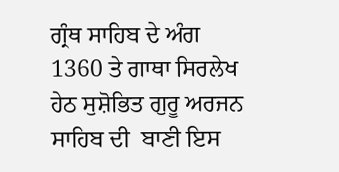ਗ੍ਰੰਥ ਸਾਹਿਬ ਦੇ ਅੰਗ 1360 ਤੇ ਗਾਥਾ ਸਿਰਲੇਖ ਹੇਠ ਸੁਸ਼ੋਭਿਤ ਗੁਰੂ ਅਰਜਨ ਸਾਹਿਬ ਦੀ  ਬਾਣੀ ਇਸ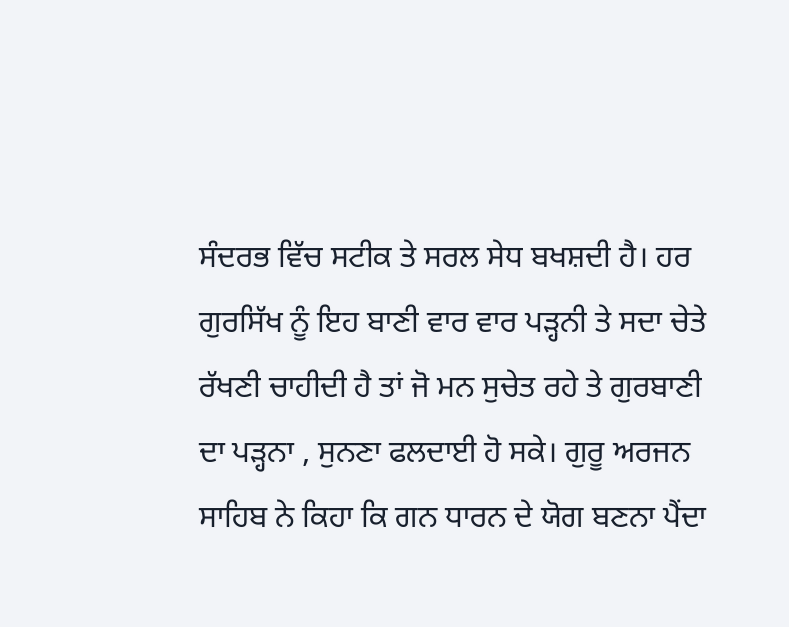ਸੰਦਰਭ ਵਿੱਚ ਸਟੀਕ ਤੇ ਸਰਲ ਸੇਧ ਬਖਸ਼ਦੀ ਹੈ। ਹਰ ਗੁਰਸਿੱਖ ਨੂੰ ਇਹ ਬਾਣੀ ਵਾਰ ਵਾਰ ਪੜ੍ਹਨੀ ਤੇ ਸਦਾ ਚੇਤੇ ਰੱਖਣੀ ਚਾਹੀਦੀ ਹੈ ਤਾਂ ਜੋ ਮਨ ਸੁਚੇਤ ਰਹੇ ਤੇ ਗੁਰਬਾਣੀ ਦਾ ਪੜ੍ਹਨਾ , ਸੁਨਣਾ ਫਲਦਾਈ ਹੋ ਸਕੇ। ਗੁਰੂ ਅਰਜਨ ਸਾਹਿਬ ਨੇ ਕਿਹਾ ਕਿ ਗਨ ਧਾਰਨ ਦੇ ਯੋਗ ਬਣਨਾ ਪੈਂਦਾ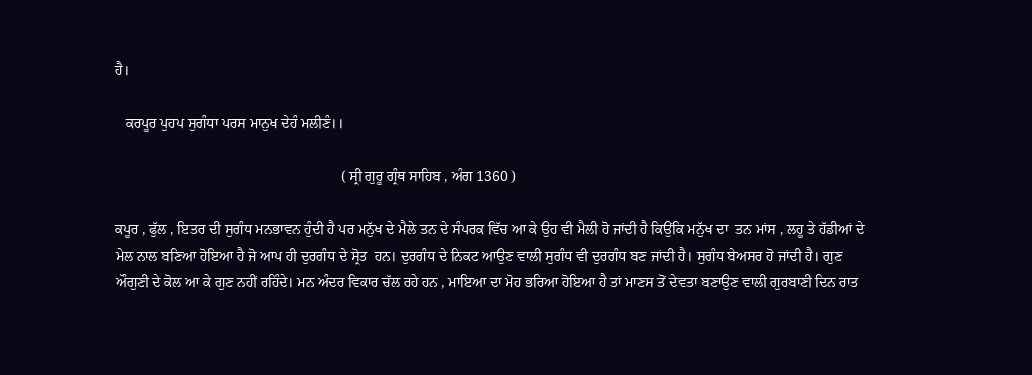ਹੈ।

   ਕਰਪੂਰ ਪੁਹਪ ਸੁਗੰਧਾ ਪਰਸ ਮਾਨੁਖ ਦੇਹੰ ਮਲੀਣੰ।।

                                                              ( ਸ੍ਰੀ ਗੁਰੂ ਗ੍ਰੰਥ ਸਾਹਿਬ , ਅੰਗ 1360 )

ਕਪੂਰ , ਫੁੱਲ , ਇਤਰ ਦੀ ਸੁਗੰਧ ਮਨਭਾਵਨ ਹੁੰਦੀ ਹੈ ਪਰ ਮਨੁੱਖ ਦੇ ਮੈਲੇ ਤਨ ਦੇ ਸੰਪਰਕ ਵਿੱਚ ਆ ਕੇ ਉਹ ਵੀ ਮੈਲੀ ਹੋ ਜਾਂਦੀ ਹੈ ਕਿਉਂਕਿ ਮਨੁੱਖ ਦਾ  ਤਨ ਮਾਂਸ , ਲਹੂ ਤੇ ਹੱਡੀਆਂ ਦੇ ਮੇਲ ਨਾਲ ਬਣਿਆ ਹੋਇਆ ਹੈ ਜੋ ਆਪ ਹੀ ਦੁਰਗੰਧ ਦੇ ਸ੍ਰੋਤ  ਹਨ। ਦੁਰਗੰਧ ਦੇ ਨਿਕਟ ਆਉਣ ਵਾਲੀ ਸੁਗੰਧ ਵੀ ਦੁਰਗੰਧ ਬਣ ਜਾਂਦੀ ਹੈ। ਸੁਗੰਧ ਬੇਅਸਰ ਹੋ ਜਾਂਦੀ ਹੈ। ਗੁਣ ਔਗੁਣੀ ਦੇ ਕੋਲ ਆ ਕੇ ਗੁਣ ਨਹੀਂ ਰਹਿੰਦੇ। ਮਨ ਅੰਦਰ ਵਿਕਾਰ ਚੱਲ ਰਹੇ ਹਨ , ਮਾਇਆ ਦਾ ਮੋਹ ਭਰਿਆ ਹੋਇਆ ਹੈ ਤਾਂ ਮਾਣਸ ਤੋਂ ਦੇਵਤਾ ਬਣਾਉਣ ਵਾਲੀ ਗੁਰਬਾਣੀ ਦਿਨ ਰਾਤ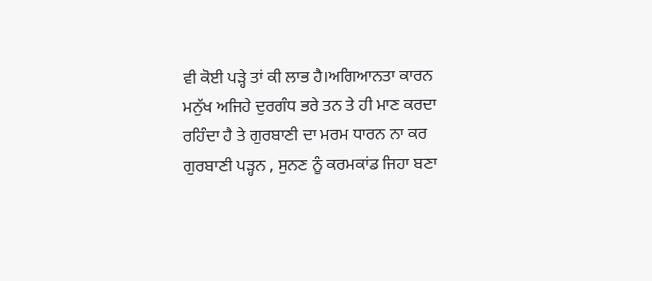ਵੀ ਕੋਈ ਪੜ੍ਹੇ ਤਾਂ ਕੀ ਲਾਭ ਹੈ।ਅਗਿਆਨਤਾ ਕਾਰਨ ਮਨੁੱਖ ਅਜਿਹੇ ਦੁਰਗੰਧ ਭਰੇ ਤਨ ਤੇ ਹੀ ਮਾਣ ਕਰਦਾ ਰਹਿੰਦਾ ਹੈ ਤੇ ਗੁਰਬਾਣੀ ਦਾ ਮਰਮ ਧਾਰਨ ਨਾ ਕਰ ਗੁਰਬਾਣੀ ਪੜ੍ਹਨ , ਸੁਨਣ ਨੂੰ ਕਰਮਕਾਂਡ ਜਿਹਾ ਬਣਾ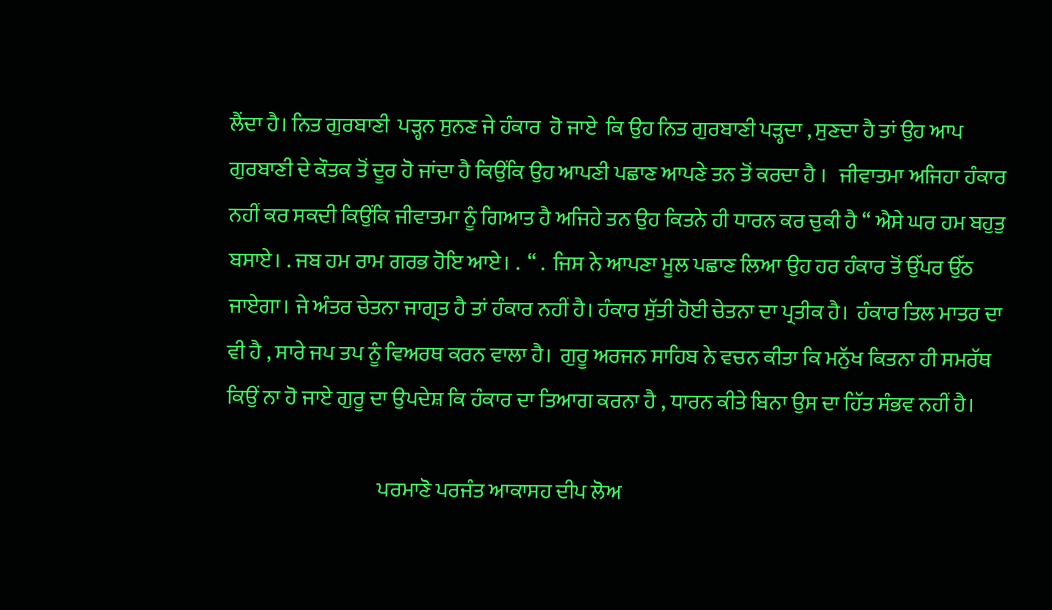ਲੈਂਦਾ ਹੈ। ਨਿਤ ਗੁਰਬਾਣੀ  ਪੜ੍ਹਨ ਸੁਨਣ ਜੇ ਹੰਕਾਰ  ਹੋ ਜਾਏ  ਕਿ ਉਹ ਨਿਤ ਗੁਰਬਾਣੀ ਪੜ੍ਹਦਾ , ਸੁਣਦਾ ਹੈ ਤਾਂ ਉਹ ਆਪ ਗੁਰਬਾਣੀ ਦੇ ਕੌਤਕ ਤੋਂ ਦੂਰ ਹੋ ਜਾਂਦਾ ਹੈ ਕਿਉਂਕਿ ਉਹ ਆਪਣੀ ਪਛਾਣ ਆਪਣੇ ਤਨ ਤੋਂ ਕਰਦਾ ਹੈ ।   ਜੀਵਾਤਮਾ ਅਜਿਹਾ ਹੰਕਾਰ ਨਹੀਂ ਕਰ ਸਕਦੀ ਕਿਉਂਕਿ ਜੀਵਾਤਮਾ ਨੂੰ ਗਿਆਤ ਹੈ ਅਜਿਹੇ ਤਨ ਉਹ ਕਿਤਨੇ ਹੀ ਧਾਰਨ ਕਰ ਚੁਕੀ ਹੈ “ ਐਸੇ ਘਰ ਹਮ ਬਹੁਤੁ ਬਸਾਏ। . ਜਬ ਹਮ ਰਾਮ ਗਰਭ ਹੋਇ ਆਏ। .  “ .  ਜਿਸ ਨੇ ਆਪਣਾ ਮੂਲ ਪਛਾਣ ਲਿਆ ਉਹ ਹਰ ਹੰਕਾਰ ਤੋਂ ਉੱਪਰ ਉੱਠ ਜਾਏਗਾ। ਜੇ ਅੰਤਰ ਚੇਤਨਾ ਜਾਗ੍ਰਤ ਹੈ ਤਾਂ ਹੰਕਾਰ ਨਹੀਂ ਹੈ। ਹੰਕਾਰ ਸੁੱਤੀ ਹੋਈ ਚੇਤਨਾ ਦਾ ਪ੍ਰਤੀਕ ਹੈ।  ਹੰਕਾਰ ਤਿਲ ਮਾਤਰ ਦਾ ਵੀ ਹੈ , ਸਾਰੇ ਜਪ ਤਪ ਨੂੰ ਵਿਅਰਥ ਕਰਨ ਵਾਲਾ ਹੈ।  ਗੁਰੂ ਅਰਜਨ ਸਾਹਿਬ ਨੇ ਵਚਨ ਕੀਤਾ ਕਿ ਮਨੁੱਖ ਕਿਤਨਾ ਹੀ ਸਮਰੱਥ ਕਿਉਂ ਨਾ ਹੋ ਜਾਏ ਗੁਰੂ ਦਾ ਉਪਦੇਸ਼ ਕਿ ਹੰਕਾਰ ਦਾ ਤਿਆਗ ਕਰਨਾ ਹੈ , ਧਾਰਨ ਕੀਤੇ ਬਿਨਾ ਉਸ ਦਾ ਹਿੱਤ ਸੰਭਵ ਨਹੀਂ ਹੈ।

                                    ਪਰਮਾਣੋ ਪਰਜੰਤ ਆਕਾਸਹ ਦੀਪ ਲੋਅ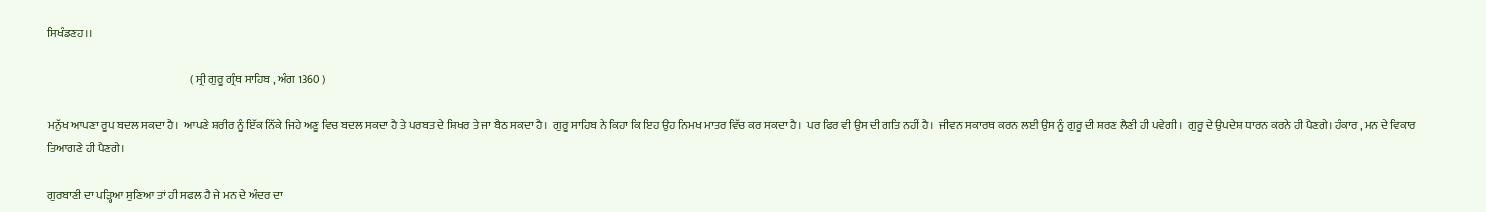ਸਿਖੰਡਣਹ।।

                                                               ( ਸ੍ਰੀ ਗੁਰੂ ਗ੍ਰੰਥ ਸਾਹਿਬ , ਅੰਗ 1360 )

ਮਨੁੱਖ ਆਪਣਾ ਰੂਪ ਬਦਲ ਸਕਦਾ ਹੈ।  ਆਪਣੇ ਸ਼ਰੀਰ ਨੂੰ ਇੱਕ ਨਿੱਕੇ ਜਿਹੇ ਅਣੂ ਵਿਚ ਬਦਲ ਸਕਦਾ ਹੈ ਤੇ ਪਰਬਤ ਦੇ ਸ਼ਿਖਰ ਤੇ ਜਾ ਬੈਠ ਸਕਦਾ ਹੈ।  ਗੁਰੂ ਸਾਹਿਬ ਨੇ ਕਿਹਾ ਕਿ ਇਹ ਉਹ ਨਿਮਖ ਮਾਤਰ ਵਿੱਚ ਕਰ ਸਕਦਾ ਹੈ।  ਪਰ ਫਿਰ ਵੀ ਉਸ ਦੀ ਗਤਿ ਨਹੀਂ ਹੈ।  ਜੀਵਨ ਸਕਾਰਥ ਕਰਨ ਲਈ ਉਸ ਨੂੰ ਗੁਰੂ ਦੀ ਸ਼ਰਣ ਲੈਣੀ ਹੀ ਪਵੇਗੀ।  ਗੁਰੂ ਦੇ ਉਪਦੇਸ਼ ਧਾਰਨ ਕਰਨੇ ਹੀ ਪੈਣਗੇ। ਹੰਕਾਰ , ਮਨ ਦੇ ਵਿਕਾਰ ਤਿਆਗਣੇ ਹੀ ਪੈਣਗੇ।

ਗੁਰਬਾਣੀ ਦਾ ਪੜ੍ਹਿਆ ਸੁਣਿਆ ਤਾਂ ਹੀ ਸਫਲ ਹੈ ਜੇ ਮਨ ਦੇ ਅੰਦਰ ਦਾ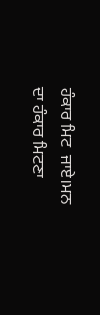ਹੰਕਾਰ ਮਿਟ  ਜਾਏ।ਮਨ ਦਾ ਹੰਕਾਰ ਮਿਟਣਾ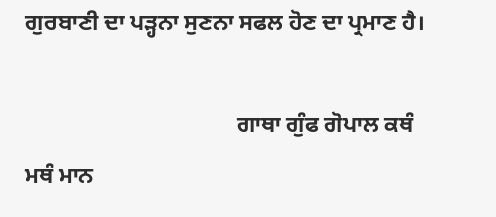ਗੁਰਬਾਣੀ ਦਾ ਪੜ੍ਹਨਾ ਸੁਣਨਾ ਸਫਲ ਹੋਣ ਦਾ ਪ੍ਰਮਾਣ ਹੈ।

                                     ਗਾਥਾ ਗੁੰਫ ਗੋਪਾਲ ਕਥੰ ਮਥੰ ਮਾਨ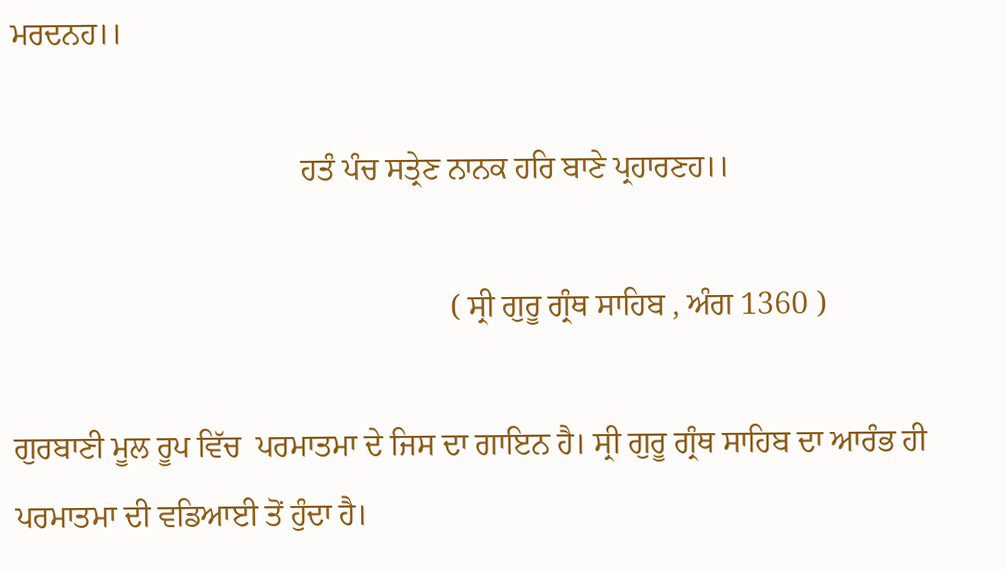ਮਰਦਨਹ।।

                                     ਹਤੰ ਪੰਚ ਸਤ੍ਰੇਣ ਨਾਨਕ ਹਰਿ ਬਾਣੇ ਪ੍ਰਹਾਰਣਹ।।

                                                        ( ਸ੍ਰੀ ਗੁਰੂ ਗ੍ਰੰਥ ਸਾਹਿਬ , ਅੰਗ 1360 )

ਗੁਰਬਾਣੀ ਮੂਲ ਰੂਪ ਵਿੱਚ  ਪਰਮਾਤਮਾ ਦੇ ਜਿਸ ਦਾ ਗਾਇਨ ਹੈ। ਸ੍ਰੀ ਗੁਰੂ ਗ੍ਰੰਥ ਸਾਹਿਬ ਦਾ ਆਰੰਭ ਹੀ ਪਰਮਾਤਮਾ ਦੀ ਵਡਿਆਈ ਤੋਂ ਹੁੰਦਾ ਹੈ।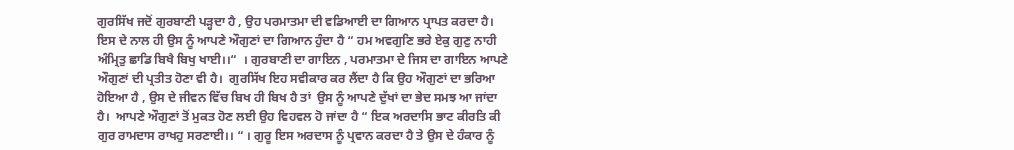ਗੁਰਸਿੱਖ ਜਦੋਂ ਗੁਰਬਾਣੀ ਪੜ੍ਹਦਾ ਹੈ , ਉਹ ਪਰਮਾਤਮਾ ਦੀ ਵਡਿਆਈ ਦਾ ਗਿਆਨ ਪ੍ਰਾਪਤ ਕਰਦਾ ਹੈ।  ਇਸ ਦੇ ਨਾਲ ਹੀ ਉਸ ਨੂੰ ਆਪਣੇ ਔਗੁਣਾਂ ਦਾ ਗਿਆਨ ਹੁੰਦਾ ਹੈ “ ਹਮ ਅਵਗੁਣਿ ਭਰੇ ਏਕੁ ਗੁਣੁ ਨਾਹੀ ਅੰਮ੍ਰਿਤੁ ਛਾਡਿ ਬਿਖੈ ਬਿਖੁ ਖਾਈ।।“  । ਗੁਰਬਾਣੀ ਦਾ ਗਾਇਨ , ਪਰਮਾਤਮਾ ਦੇ ਜਿਸ ਦਾ ਗਾਇਨ ਆਪਣੇ ਔਗੁਣਾਂ ਦੀ ਪ੍ਰਤੀਤ ਹੋਣਾ ਵੀ ਹੈ।  ਗੁਰਸਿੱਖ ਇਹ ਸਵੀਕਾਰ ਕਰ ਲੈਂਦਾ ਹੈ ਕਿ ਉਹ ਔਗੁਣਾਂ ਦਾ ਭਰਿਆ ਹੋਇਆ ਹੈ , ਉਸ ਦੇ ਜੀਵਨ ਵਿੱਚ ਬਿਖ ਹੀ ਬਿਖ ਹੈ ਤਾਂ  ਉਸ ਨੂੰ ਆਪਣੇ ਦੁੱਖਾਂ ਦਾ ਭੇਦ ਸਮਝ ਆ ਜਾਂਦਾ ਹੈ।  ਆਪਣੇ ਔਗੁਣਾਂ ਤੋਂ ਮੁਕਤ ਹੋਣ ਲਈ ਉਹ ਵਿਹਵਲ ਹੋ ਜਾਂਦਾ ਹੈ “ ਇਕ ਅਰਦਾਸਿ ਭਾਟ ਕੀਰਤਿ ਕੀ ਗੁਰ ਰਾਮਦਾਸ ਰਾਖਹੁ ਸਰਣਾਈ।। “ । ਗੁਰੂ ਇਸ ਅਰਦਾਸ ਨੂੰ ਪ੍ਰਵਾਨ ਕਰਦਾ ਹੈ ਤੇ ਉਸ ਦੇ ਹੰਕਾਰ ਨੂੰ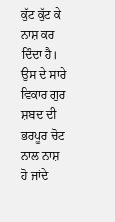ਕੁੱਟ ਕੁੱਟ ਕੇ ਨਾਸ਼ ਕਰ ਦਿੰਦਾ ਹੈ।  ਉਸ ਦੇ ਸਾਰੇ ਵਿਕਾਰ ਗੁਰ ਸ਼ਬਦ ਦੀ ਭਰਪੂਰ ਚੋਟ ਨਾਲ ਨਾਸ਼ ਹੋ ਜਾਂਦੇ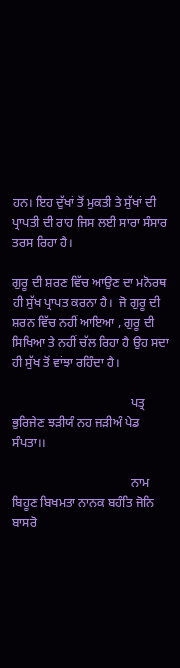ਹਨ। ਇਹ ਦੁੱਖਾਂ ਤੋਂ ਮੁਕਤੀ ਤੇ ਸੁੱਖਾਂ ਦੀ ਪ੍ਰਾਪਤੀ ਦੀ ਰਾਹ ਜਿਸ ਲਈ ਸਾਰਾ ਸੰਸਾਰ ਤਰਸ ਰਿਹਾ ਹੈ।

ਗੁਰੂ ਦੀ ਸ਼ਰਣ ਵਿੱਚ ਆਉਣ ਦਾ ਮਨੋਰਥ ਹੀ ਸੁੱਖ ਪ੍ਰਾਪਤ ਕਰਨਾ ਹੈ।  ਜੋ ਗੁਰੂ ਦੀ ਸ਼ਰਨ ਵਿੱਚ ਨਹੀਂ ਆਇਆ , ਗੁਰੂ ਦੀ ਸਿਖਿਆ ਤੇ ਨਹੀਂ ਚੱਲ ਰਿਹਾ ਹੈ ਉਹ ਸਦਾ ਹੀ ਸੁੱਖ ਤੋਂ ਵਾਂਝਾ ਰਹਿੰਦਾ ਹੈ।

                                      ਪਤ੍ਰ ਭੁਰਿਜੇਣ ਝੜੀਯੰ ਨਹ ਜੜੀਅੰ ਪੇਡ ਸੰਪਤਾ।।

                                      ਨਾਮ ਬਿਹੂਣ ਬਿਖਮਤਾ ਨਾਨਕ ਬਹੰਤਿ ਜੋਨਿ ਬਾਸਰੋ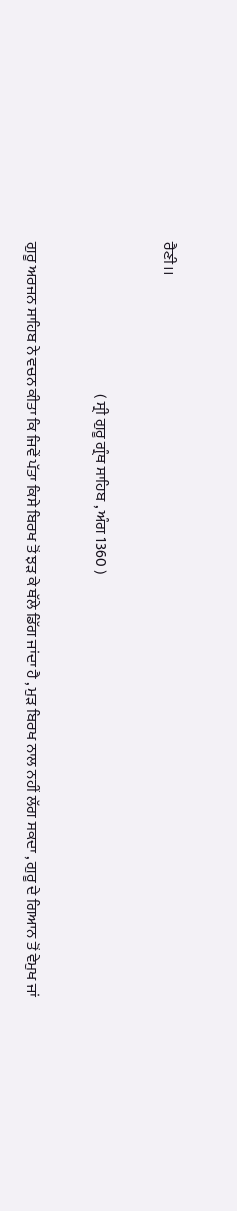ਰੈਣੀ।।

                                                  ( ਸ੍ਰੀ ਗੁਰੂ ਗ੍ਰੰਥ ਸਾਹਿਬ , ਅੰਗ 1360 )

ਗੁਰੂ ਅਰਜਨ ਸਾਹਿਬ ਨੇ ਵਚਨ ਕੀਤਾ ਕਿ ਜਿਵੇਂ ਪੱਤਾ ਕਿਸੇ ਬਿਰਖ ਤੋਂ ਝੜ ਕੇ ਥੱਲੇ ਡਿੱਗ ਜਾਂਦਾ ਹੈ , ਮੁੜ ਬਿਰਖ ਨਾਲ ਨਹੀਂ ਲੱਗ ਸਕਦਾ , ਗੁਰੂ ਦੇ ਗਿਆਨ ਤੋਂ ਵੇਮੁਖ ਜਾਂ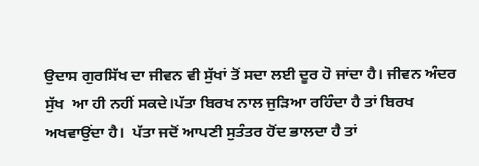ਉਦਾਸ ਗੁਰਸਿੱਖ ਦਾ ਜੀਵਨ ਵੀ ਸੁੱਖਾਂ ਤੋਂ ਸਦਾ ਲਈ ਦੂਰ ਹੋ ਜਾਂਦਾ ਹੈ। ਜੀਵਨ ਅੰਦਰ  ਸੁੱਖ  ਆ ਹੀ ਨਹੀਂ ਸਕਦੇ।ਪੱਤਾ ਬਿਰਖ ਨਾਲ ਜੁੜਿਆ ਰਹਿੰਦਾ ਹੈ ਤਾਂ ਬਿਰਖ ਅਖਵਾਉਂਦਾ ਹੈ।  ਪੱਤਾ ਜਦੋਂ ਆਪਣੀ ਸੁਤੰਤਰ ਹੋਂਦ ਭਾਲਦਾ ਹੈ ਤਾਂ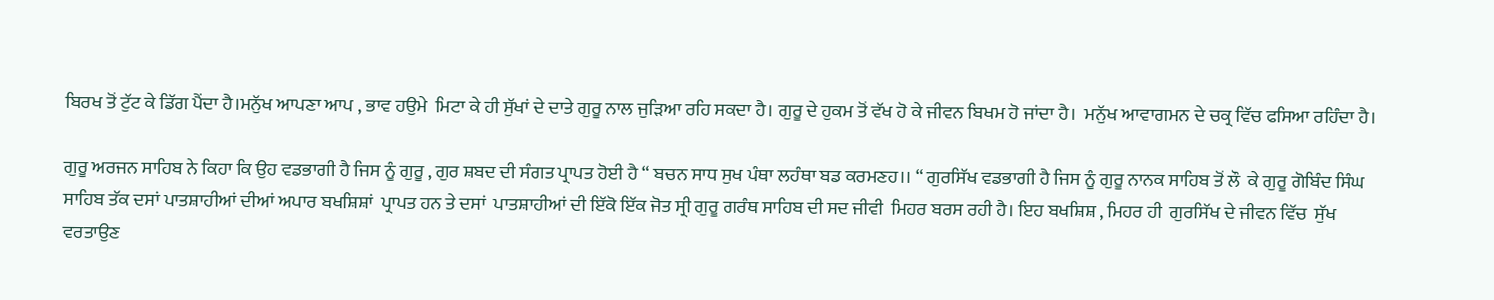ਬਿਰਖ ਤੋਂ ਟੁੱਟ ਕੇ ਡਿੱਗ ਪੈਂਦਾ ਹੈ।ਮਨੁੱਖ ਆਪਣਾ ਆਪ , ਭਾਵ ਹਉਮੇ  ਮਿਟਾ ਕੇ ਹੀ ਸੁੱਖਾਂ ਦੇ ਦਾਤੇ ਗੁਰੂ ਨਾਲ ਜੁੜਿਆ ਰਹਿ ਸਕਦਾ ਹੈ। ਗੁਰੂ ਦੇ ਹੁਕਮ ਤੋਂ ਵੱਖ ਹੋ ਕੇ ਜੀਵਨ ਬਿਖਮ ਹੋ ਜਾਂਦਾ ਹੈ।  ਮਨੁੱਖ ਆਵਾਗਮਨ ਦੇ ਚਕ੍ਰ ਵਿੱਚ ਫਸਿਆ ਰਹਿੰਦਾ ਹੈ।

ਗੁਰੂ ਅਰਜਨ ਸਾਹਿਬ ਨੇ ਕਿਹਾ ਕਿ ਉਹ ਵਡਭਾਗੀ ਹੈ ਜਿਸ ਨੂੰ ਗੁਰੂ , ਗੁਰ ਸ਼ਬਦ ਦੀ ਸੰਗਤ ਪ੍ਰਾਪਤ ਹੋਈ ਹੈ “ ਬਚਨ ਸਾਧ ਸੁਖ ਪੰਥਾ ਲਹੰਥਾ ਬਡ ਕਰਮਣਹ।। “ ਗੁਰਸਿੱਖ ਵਡਭਾਗੀ ਹੈ ਜਿਸ ਨੂੰ ਗੁਰੂ ਨਾਨਕ ਸਾਹਿਬ ਤੋਂ ਲੌ  ਕੇ ਗੁਰੂ ਗੋਬਿੰਦ ਸਿੰਘ ਸਾਹਿਬ ਤੱਕ ਦਸਾਂ ਪਾਤਸ਼ਾਹੀਆਂ ਦੀਆਂ ਅਪਾਰ ਬਖਸ਼ਿਸ਼ਾਂ  ਪ੍ਰਾਪਤ ਹਨ ਤੇ ਦਸਾਂ  ਪਾਤਸ਼ਾਹੀਆਂ ਦੀ ਇੱਕੋ ਇੱਕ ਜੋਤ ਸ੍ਰੀ ਗੁਰੂ ਗਰੰਥ ਸਾਹਿਬ ਦੀ ਸਦ ਜੀਵੀ  ਮਿਹਰ ਬਰਸ ਰਹੀ ਹੈ। ਇਹ ਬਖਸ਼ਿਸ਼ , ਮਿਹਰ ਹੀ  ਗੁਰਸਿੱਖ ਦੇ ਜੀਵਨ ਵਿੱਚ  ਸੁੱਖ  ਵਰਤਾਉਣ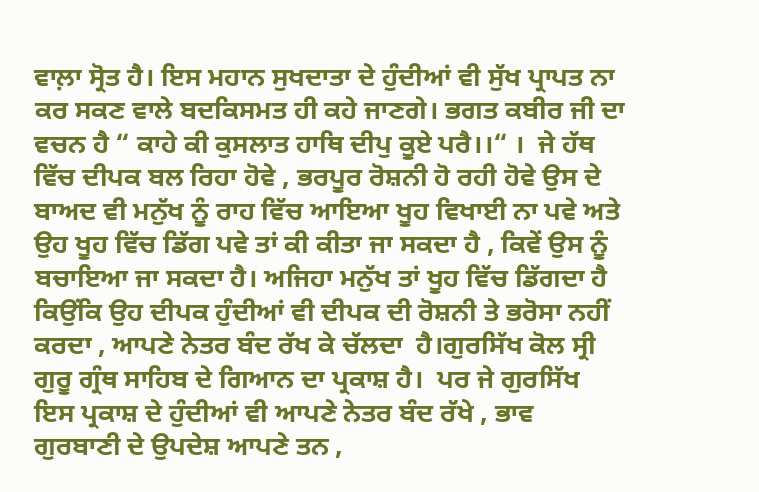ਵਾਲ਼ਾ ਸ੍ਰੋਤ ਹੈ। ਇਸ ਮਹਾਨ ਸੁਖਦਾਤਾ ਦੇ ਹੁੰਦੀਆਂ ਵੀ ਸੁੱਖ ਪ੍ਰਾਪਤ ਨਾ ਕਰ ਸਕਣ ਵਾਲੇ ਬਦਕਿਸਮਤ ਹੀ ਕਹੇ ਜਾਣਗੇ। ਭਗਤ ਕਬੀਰ ਜੀ ਦਾ ਵਚਨ ਹੈ “ ਕਾਹੇ ਕੀ ਕੁਸਲਾਤ ਹਾਥਿ ਦੀਪੁ ਕੂਏ ਪਰੈ।।“ ।  ਜੇ ਹੱਥ ਵਿੱਚ ਦੀਪਕ ਬਲ ਰਿਹਾ ਹੋਵੇ , ਭਰਪੂਰ ਰੋਸ਼ਨੀ ਹੋ ਰਹੀ ਹੋਵੇ ਉਸ ਦੇ ਬਾਅਦ ਵੀ ਮਨੁੱਖ ਨੂੰ ਰਾਹ ਵਿੱਚ ਆਇਆ ਖੂਹ ਵਿਖਾਈ ਨਾ ਪਵੇ ਅਤੇ ਉਹ ਖੂਹ ਵਿੱਚ ਡਿੱਗ ਪਵੇ ਤਾਂ ਕੀ ਕੀਤਾ ਜਾ ਸਕਦਾ ਹੈ , ਕਿਵੇਂ ਉਸ ਨੂੰ ਬਚਾਇਆ ਜਾ ਸਕਦਾ ਹੈ। ਅਜਿਹਾ ਮਨੁੱਖ ਤਾਂ ਖੂਹ ਵਿੱਚ ਡਿੱਗਦਾ ਹੈ ਕਿਉਂਕਿ ਉਹ ਦੀਪਕ ਹੁੰਦੀਆਂ ਵੀ ਦੀਪਕ ਦੀ ਰੋਸ਼ਨੀ ਤੇ ਭਰੋਸਾ ਨਹੀਂ ਕਰਦਾ , ਆਪਣੇ ਨੇਤਰ ਬੰਦ ਰੱਖ ਕੇ ਚੱਲਦਾ  ਹੈ।ਗੁਰਸਿੱਖ ਕੋਲ ਸ੍ਰੀ ਗੁਰੂ ਗ੍ਰੰਥ ਸਾਹਿਬ ਦੇ ਗਿਆਨ ਦਾ ਪ੍ਰਕਾਸ਼ ਹੈ।  ਪਰ ਜੇ ਗੁਰਸਿੱਖ ਇਸ ਪ੍ਰਕਾਸ਼ ਦੇ ਹੁੰਦੀਆਂ ਵੀ ਆਪਣੇ ਨੇਤਰ ਬੰਦ ਰੱਖੇ , ਭਾਵ ਗੁਰਬਾਣੀ ਦੇ ਉਪਦੇਸ਼ ਆਪਣੇ ਤਨ ,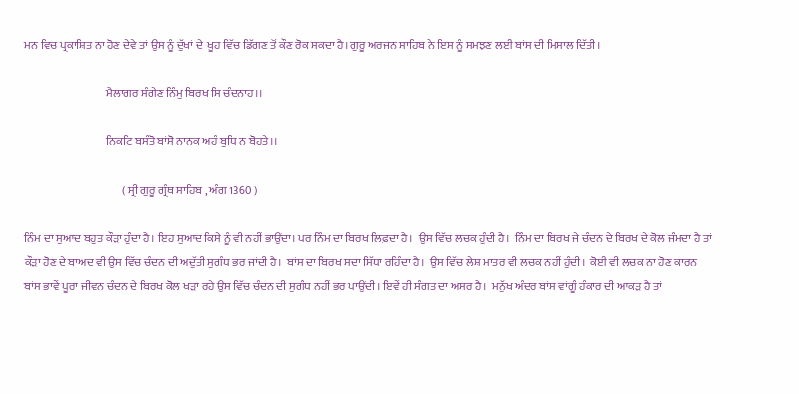ਮਨ ਵਿਚ ਪ੍ਰਕਾਸ਼ਿਤ ਨਾ ਹੋਣ ਦੇਵੇ ਤਾਂ ਉਸ ਨੂੰ ਦੁੱਖਾਂ ਦੇ  ਖੂਹ ਵਿੱਚ ਡਿੱਗਣ ਤੋਂ ਕੌਣ ਰੋਕ ਸਕਦਾ ਹੈ।ਗੁਰੂ ਅਰਜਨ ਸਾਹਿਬ ਨੇ ਇਸ ਨੂੰ ਸਮਝਣ ਲਈ ਬਾਂਸ ਦੀ ਮਿਸਾਲ ਦਿੱਤੀ।

                                    ਮੈਲਾਗਰ ਸੰਗੇਣ ਨਿੰਮੁ ਬਿਰਖ ਸਿ ਚੰਦਨਾਹ।।

                                    ਨਿਕਟਿ ਬਸੰਤੋ ਬਾਂਸੋ ਨਾਨਕ ਅਹੰ ਬੁਧਿ ਨ ਬੋਹਤੇ।।

                                           ( ਸ੍ਰੀ ਗੁਰੂ ਗ੍ਰੰਥ ਸਾਹਿਬ , ਅੰਗ 1360 )

ਨਿੰਮ ਦਾ ਸੁਆਦ ਬਹੁਤ ਕੌੜਾ ਹੁੰਦਾ ਹੈ। ਇਹ ਸੁਆਦ ਕਿਸੇ ਨੂੰ ਵੀ ਨਹੀਂ ਭਾਉਂਦਾ। ਪਰ ਨਿੰਮ ਦਾ ਬਿਰਖ ਲਿਫ਼ਦਾ ਹੈ।  ਉਸ ਵਿੱਚ ਲਚਕ ਹੁੰਦੀ ਹੈ।  ਨਿੰਮ ਦਾ ਬਿਰਖ ਜੇ ਚੰਦਨ ਦੇ ਬਿਰਖ ਦੇ ਕੋਲ ਜੰਮਦਾ ਹੈ ਤਾਂ ਕੌੜਾ ਹੋਣ ਦੇ ਬਾਅਦ ਵੀ ਉਸ ਵਿੱਚ ਚੰਦਨ ਦੀ ਅਦੁੱਤੀ ਸੁਗੰਧ ਭਰ ਜਾਂਦੀ ਹੈ।  ਬਾਂਸ ਦਾ ਬਿਰਖ ਸਦਾ ਸਿੱਧਾ ਰਹਿੰਦਾ ਹੈ।  ਉਸ ਵਿੱਚ ਲੇਸ਼ ਮਾਤਰ ਵੀ ਲਚਕ ਨਹੀਂ ਹੁੰਦੀ।  ਕੋਈ ਵੀ ਲਚਕ ਨਾ ਹੋਣ ਕਾਰਨ ਬਾਂਸ ਭਾਵੇਂ ਪੂਰਾ ਜੀਵਨ ਚੰਦਨ ਦੇ ਬਿਰਖ ਕੋਲ ਖੜਾ ਰਹੇ ਉਸ ਵਿੱਚ ਚੰਦਨ ਦੀ ਸੁਗੰਧ ਨਹੀਂ ਭਰ ਪਾਉਂਦੀ। ਇਵੇਂ ਹੀ ਸੰਗਤ ਦਾ ਅਸਰ ਹੈ।  ਮਨੁੱਖ ਅੰਦਰ ਬਾਂਸ ਵਾਂਗੂੰ ਹੰਕਾਰ ਦੀ ਆਕੜ ਹੈ ਤਾਂ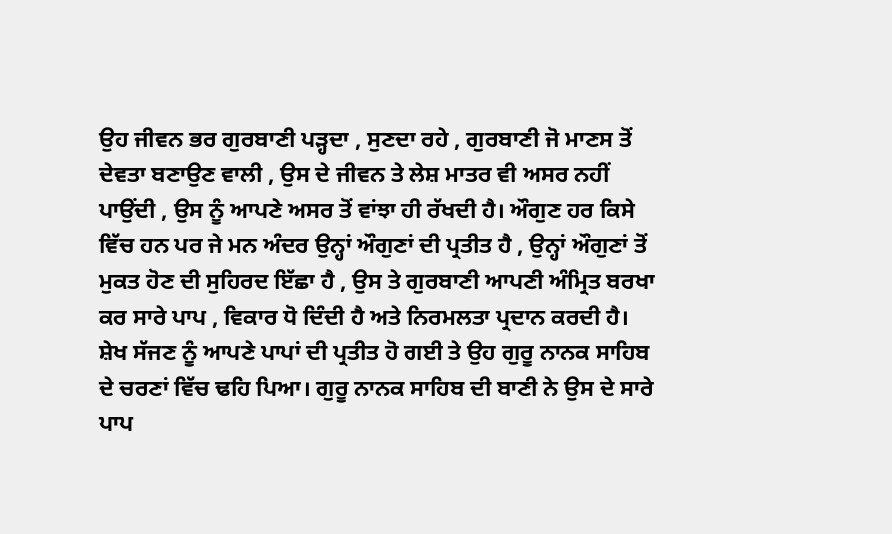ਉਹ ਜੀਵਨ ਭਰ ਗੁਰਬਾਣੀ ਪੜ੍ਹਦਾ , ਸੁਣਦਾ ਰਹੇ , ਗੁਰਬਾਣੀ ਜੋ ਮਾਣਸ ਤੋਂ ਦੇਵਤਾ ਬਣਾਉਣ ਵਾਲੀ , ਉਸ ਦੇ ਜੀਵਨ ਤੇ ਲੇਸ਼ ਮਾਤਰ ਵੀ ਅਸਰ ਨਹੀਂ ਪਾਉਂਦੀ , ਉਸ ਨੂੰ ਆਪਣੇ ਅਸਰ ਤੋਂ ਵਾਂਝਾ ਹੀ ਰੱਖਦੀ ਹੈ। ਔਗੁਣ ਹਰ ਕਿਸੇ ਵਿੱਚ ਹਨ ਪਰ ਜੇ ਮਨ ਅੰਦਰ ਉਨ੍ਹਾਂ ਔਗੁਣਾਂ ਦੀ ਪ੍ਰਤੀਤ ਹੈ , ਉਨ੍ਹਾਂ ਔਗੁਣਾਂ ਤੋਂ ਮੁਕਤ ਹੋਣ ਦੀ ਸੁਹਿਰਦ ਇੱਛਾ ਹੈ , ਉਸ ਤੇ ਗੁਰਬਾਣੀ ਆਪਣੀ ਅੰਮ੍ਰਿਤ ਬਰਖਾ ਕਰ ਸਾਰੇ ਪਾਪ , ਵਿਕਾਰ ਧੋ ਦਿੰਦੀ ਹੈ ਅਤੇ ਨਿਰਮਲਤਾ ਪ੍ਰਦਾਨ ਕਰਦੀ ਹੈ।  ਸ਼ੇਖ ਸੱਜਣ ਨੂੰ ਆਪਣੇ ਪਾਪਾਂ ਦੀ ਪ੍ਰਤੀਤ ਹੋ ਗਈ ਤੇ ਉਹ ਗੁਰੂ ਨਾਨਕ ਸਾਹਿਬ ਦੇ ਚਰਣਾਂ ਵਿੱਚ ਢਹਿ ਪਿਆ। ਗੁਰੂ ਨਾਨਕ ਸਾਹਿਬ ਦੀ ਬਾਣੀ ਨੇ ਉਸ ਦੇ ਸਾਰੇ ਪਾਪ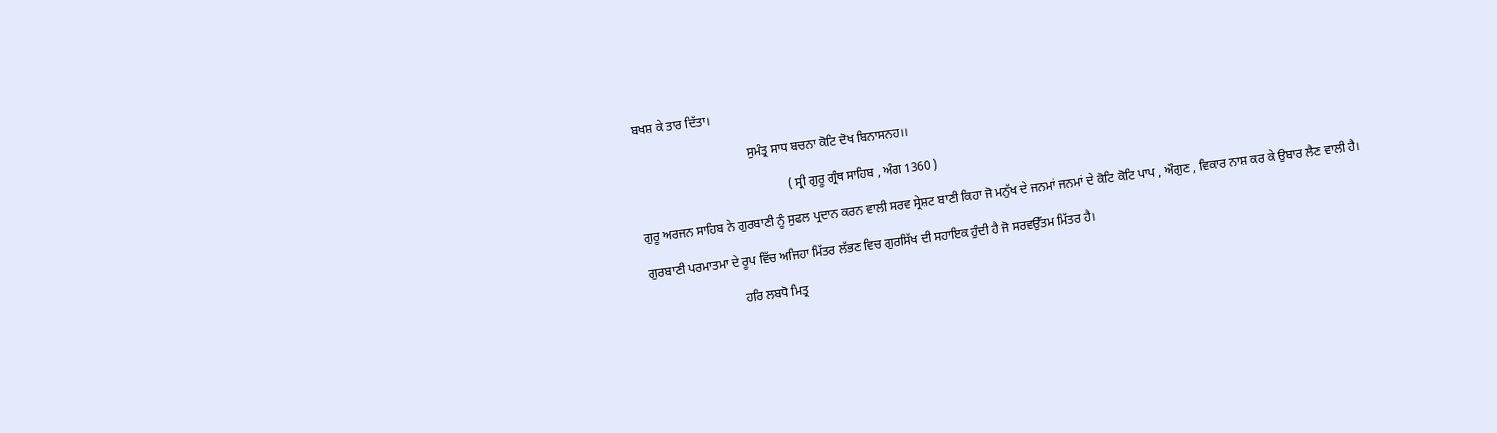ਬਖਸ਼ ਕੇ ਤਾਰ ਦਿੱਤਾ।

                                    ਸੁਮੰਤ੍ਰ ਸਾਧ ਬਚਨਾ ਕੋਟਿ ਦੋਖ ਬਿਨਾਸਨਹ।।

                                                ( ਸ੍ਰੀ ਗੁਰੂ ਗ੍ਰੰਥ ਸਾਹਿਬ , ਅੰਗ 1360 )

ਗੁਰੂ ਅਰਜਨ ਸਾਹਿਬ ਨੇ ਗੁਰਬਾਣੀ ਨੂੰ ਸੁਫਲ ਪ੍ਰਦਾਨ ਕਰਨ ਵਾਲੀ ਸਰਵ ਸ੍ਰੇਸ਼ਟ ਬਾਣੀ ਕਿਹਾ ਜੋ ਮਨੁੱਖ ਦੇ ਜਨਮਾਂ ਜਨਮਾਂ ਦੇ ਕੋਟਿ ਕੋਟਿ ਪਾਪ , ਔਗੁਣ , ਵਿਕਾਰ ਨਾਸ਼ ਕਰ ਕੇ ਉਬਾਰ ਲੈਣ ਵਾਲੀ ਹੈ।

ਗੁਰਬਾਣੀ ਪਰਮਾਤਮਾ ਦੇ ਰੂਪ ਵਿੱਚ ਅਜਿਹਾ ਮਿੱਤਰ ਲੱਭਣ ਵਿਚ ਗੁਰਸਿੱਖ ਦੀ ਸਹਾਇਕ ਹੁੰਦੀ ਹੈ ਜੋ ਸਰਵਉੱਤਮ ਮਿੱਤਰ ਹੈ।

                              ਹਰਿ ਲਬਧੋ ਮਿਤ੍ਰ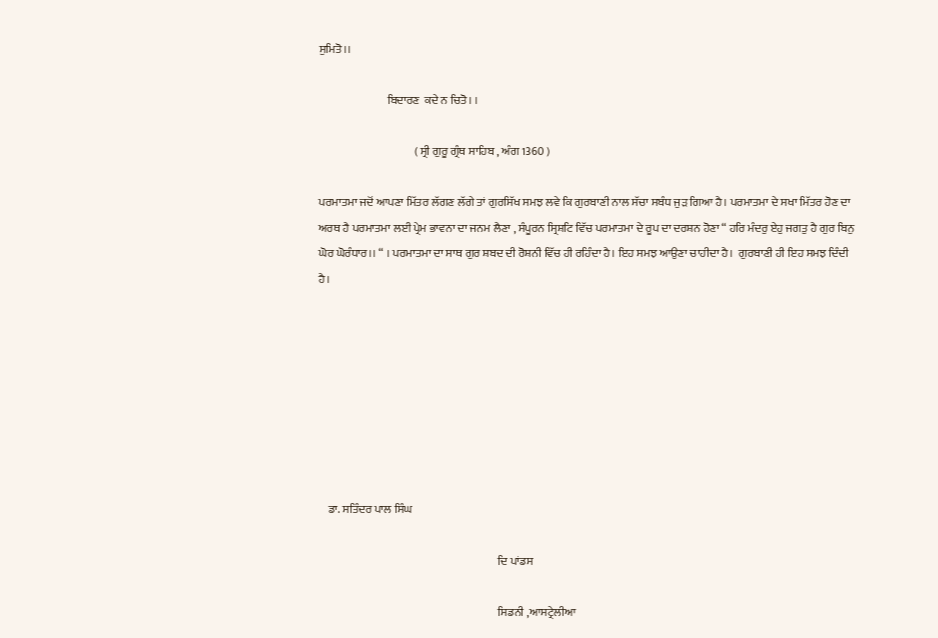ਸੁਮਿਤੋ।।

                              ਬਿਦਾਰਣ  ਕਦੇ ਨ ਚਿਤੋ। ।

                                          ( ਸ੍ਰੀ ਗੁਰੂ ਗ੍ਰੰਥ ਸਾਹਿਬ , ਅੰਗ 1360 )

ਪਰਮਾਤਮਾ ਜਦੋਂ ਆਪਣਾ ਮਿੱਤਰ ਲੱਗਣ ਲੱਗੇ ਤਾਂ ਗੁਰਸਿੱਖ ਸਮਝ ਲਵੇ ਕਿ ਗੁਰਬਾਣੀ ਨਾਲ ਸੱਚਾ ਸਬੰਧ ਜੁੜ ਗਿਆ ਹੈ। ਪਰਮਾਤਮਾ ਦੇ ਸਖਾ ਮਿੱਤਰ ਹੋਣ ਦਾ ਅਰਥ ਹੈ ਪਰਮਾਤਮਾ ਲਈ ਪ੍ਰੇਮ ਭਾਵਨਾ ਦਾ ਜਨਮ ਲੈਣਾ , ਸੰਪੂਰਨ ਸ੍ਰਿਸ਼ਟਿ ਵਿੱਚ ਪਰਮਾਤਮਾ ਦੇ ਰੂਪ ਦਾ ਦਰਸ਼ਨ ਹੋਣਾ “ ਹਰਿ ਮੰਦਰੁ ਏਹੁ ਜਗਤੁ ਹੈ ਗੁਰ ਬਿਨੁ ਘੋਰ ਘੋਰੰਧਾਰ।। “ । ਪਰਮਾਤਮਾ ਦਾ ਸਾਥ ਗੁਰ ਸ਼ਬਦ ਦੀ ਰੋਸ਼ਨੀ ਵਿੱਚ ਹੀ ਰਹਿੰਦਾ ਹੈ। ਇਹ ਸਮਝ ਆਉਣਾ ਚਾਹੀਦਾ ਹੈ।  ਗੁਰਬਾਣੀ ਹੀ ਇਹ ਸਮਝ ਦਿੰਦੀ ਹੈ।








    ਡਾ. ਸਤਿੰਦਰ ਪਾਲ ਸਿੰਘ

                                                                               ਦਿ ਪਾਂਡਸ

                                                                               ਸਿਡਨੀ ,ਆਸਟ੍ਰੇਲੀਆ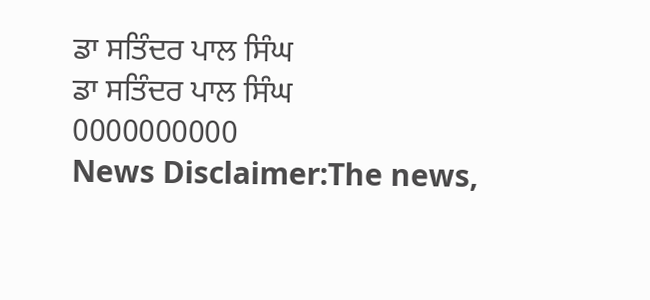ਡਾ ਸਤਿੰਦਰ ਪਾਲ ਸਿੰਘ
ਡਾ ਸਤਿੰਦਰ ਪਾਲ ਸਿੰਘ
0000000000
News Disclaimer:The news,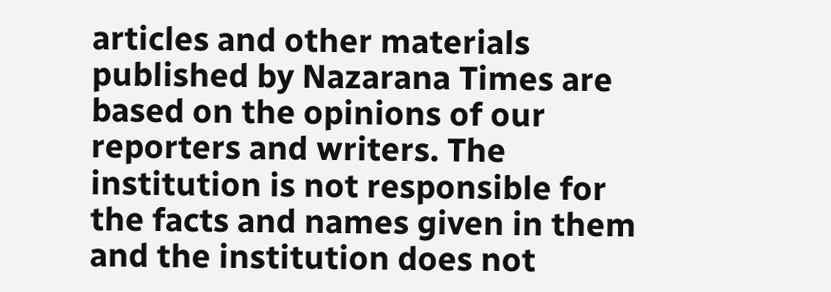articles and other materials published by Nazarana Times are based on the opinions of our reporters and writers. The institution is not responsible for the facts and names given in them and the institution does not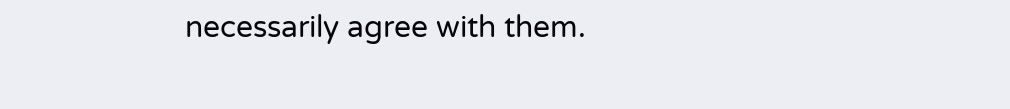necessarily agree with them.